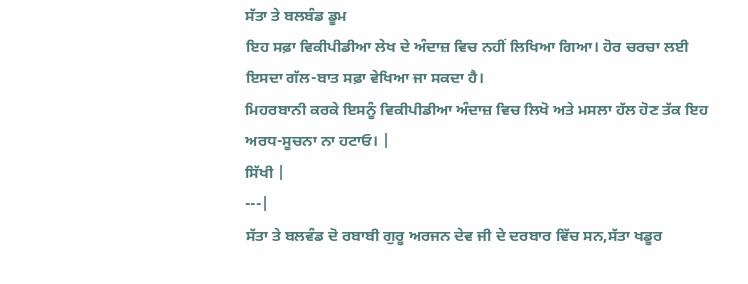ਸੱਤਾ ਤੇ ਬਲਬੰਡ ਡੂਮ
ਇਹ ਸਫ਼ਾ ਵਿਕੀਪੀਡੀਆ ਲੇਖ ਦੇ ਅੰਦਾਜ਼ ਵਿਚ ਨਹੀਂ ਲਿਖਿਆ ਗਿਆ। ਹੋਰ ਚਰਚਾ ਲਈ ਇਸਦਾ ਗੱਲ-ਬਾਤ ਸਫ਼ਾ ਵੇਖਿਆ ਜਾ ਸਕਦਾ ਹੈ।
ਮਿਹਰਬਾਨੀ ਕਰਕੇ ਇਸਨੂੰ ਵਿਕੀਪੀਡੀਆ ਅੰਦਾਜ਼ ਵਿਚ ਲਿਖੋ ਅਤੇ ਮਸਲਾ ਹੱਲ ਹੋਣ ਤੱਕ ਇਹ ਅਰਧ-ਸੂਚਨਾ ਨਾ ਹਟਾਓ। |
ਸਿੱਖੀ |
---|
ਸੱਤਾ ਤੇ ਬਲਵੰਡ ਦੋ ਰਬਾਬੀ ਗੁਰੂ ਅਰਜਨ ਦੇਵ ਜੀ ਦੇ ਦਰਬਾਰ ਵਿੱਚ ਸਨ,ਸੱਤਾ ਖਡੂਰ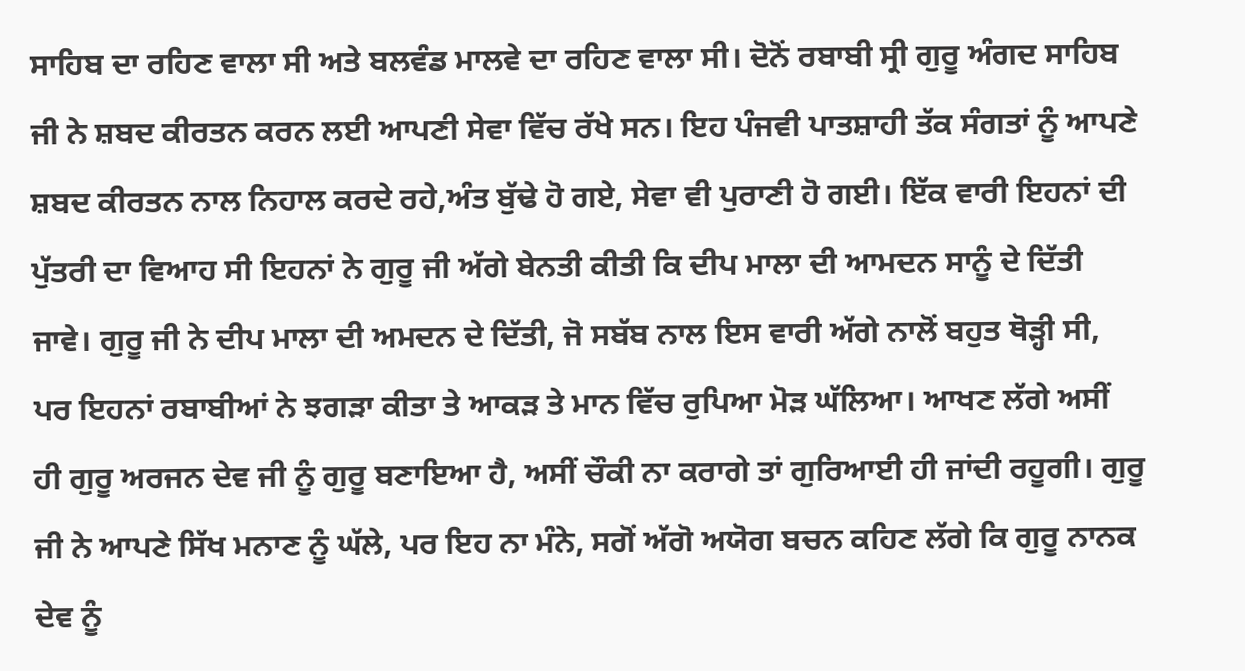ਸਾਹਿਬ ਦਾ ਰਹਿਣ ਵਾਲਾ ਸੀ ਅਤੇ ਬਲਵੰਡ ਮਾਲਵੇ ਦਾ ਰਹਿਣ ਵਾਲਾ ਸੀ। ਦੋਨੋਂ ਰਬਾਬੀ ਸ੍ਰੀ ਗੁਰੂ ਅੰਗਦ ਸਾਹਿਬ ਜੀ ਨੇ ਸ਼ਬਦ ਕੀਰਤਨ ਕਰਨ ਲਈ ਆਪਣੀ ਸੇਵਾ ਵਿੱਚ ਰੱਖੇ ਸਨ। ਇਹ ਪੰਜਵੀ ਪਾਤਸ਼ਾਹੀ ਤੱਕ ਸੰਗਤਾਂ ਨੂੰ ਆਪਣੇ ਸ਼ਬਦ ਕੀਰਤਨ ਨਾਲ ਨਿਹਾਲ ਕਰਦੇ ਰਹੇ,ਅੰਤ ਬੁੱਢੇ ਹੋ ਗਏ, ਸੇਵਾ ਵੀ ਪੁਰਾਣੀ ਹੋ ਗਈ। ਇੱਕ ਵਾਰੀ ਇਹਨਾਂ ਦੀ ਪੁੱਤਰੀ ਦਾ ਵਿਆਹ ਸੀ ਇਹਨਾਂ ਨੇ ਗੁਰੂ ਜੀ ਅੱਗੇ ਬੇਨਤੀ ਕੀਤੀ ਕਿ ਦੀਪ ਮਾਲਾ ਦੀ ਆਮਦਨ ਸਾਨੂੰ ਦੇ ਦਿੱਤੀ ਜਾਵੇ। ਗੁਰੂ ਜੀ ਨੇ ਦੀਪ ਮਾਲਾ ਦੀ ਅਮਦਨ ਦੇ ਦਿੱਤੀ, ਜੋ ਸਬੱਬ ਨਾਲ ਇਸ ਵਾਰੀ ਅੱਗੇ ਨਾਲੋਂ ਬਹੁਤ ਥੋੜ੍ਹੀ ਸੀ, ਪਰ ਇਹਨਾਂ ਰਬਾਬੀਆਂ ਨੇ ਝਗੜਾ ਕੀਤਾ ਤੇ ਆਕੜ ਤੇ ਮਾਨ ਵਿੱਚ ਰੁਪਿਆ ਮੋੜ ਘੱਲਿਆ। ਆਖਣ ਲੱਗੇ ਅਸੀਂ ਹੀ ਗੁਰੂ ਅਰਜਨ ਦੇਵ ਜੀ ਨੂੰ ਗੁਰੂ ਬਣਾਇਆ ਹੈ, ਅਸੀਂ ਚੌਕੀ ਨਾ ਕਰਾਗੇ ਤਾਂ ਗੁਰਿਆਈ ਹੀ ਜਾਂਦੀ ਰਹੂਗੀ। ਗੁਰੂ ਜੀ ਨੇ ਆਪਣੇ ਸਿੱਖ ਮਨਾਣ ਨੂੰ ਘੱਲੇ, ਪਰ ਇਹ ਨਾ ਮੰਨੇ, ਸਗੋਂ ਅੱਗੋ ਅਯੋਗ ਬਚਨ ਕਹਿਣ ਲੱਗੇ ਕਿ ਗੁਰੂ ਨਾਨਕ ਦੇਵ ਨੂੰ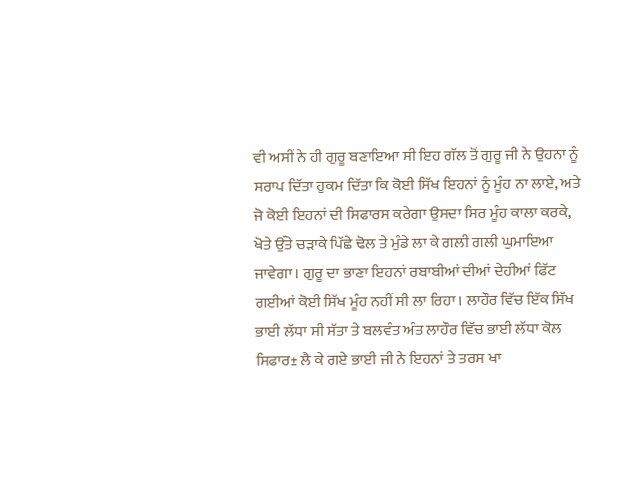ਵੀ ਅਸੀਂ ਨੇ ਹੀ ਗੁਰੂ ਬਣਾਇਆ ਸੀ ਇਹ ਗੱਲ ਤੋਂ ਗੁਰੂ ਜੀ ਨੇ ਉਹਨਾ ਨੂੰ ਸਰਾਪ ਦਿੱਤਾ ਹੁਕਮ ਦਿੱਤਾ ਕਿ ਕੋਈ ਸਿੱਖ ਇਹਨਾਂ ਨੂੰ ਮੂੰਹ ਨਾ ਲਾਏ, ਅਤੇ ਜੋ ਕੋਈ ਇਹਨਾਂ ਦੀ ਸਿਫਾਰਸ ਕਰੇਗਾ ਉਸਦਾ ਸਿਰ ਮੂੰਹ ਕਾਲਾ ਕਰਕੇ, ਖੋਤੇ ਉੱਤੇ ਚੜਾਕੇ ਪਿੱਛੇ ਢੋਲ ਤੇ ਮੁੰਡੇ ਲਾ ਕੇ ਗਲੀ ਗਲੀ ਘੁਮਾਇਆ ਜਾਵੇਗਾ। ਗੁਰੂ ਦਾ ਭਾਣਾ ਇਹਨਾਂ ਰਬਾਬੀਆਂ ਦੀਆਂ ਦੇਹੀਆਂ ਫਿੱਟ ਗਈਆਂ ਕੋਈ ਸਿੱਖ ਮੂੰਹ ਨਹੀਂ ਸੀ ਲਾ ਰਿਹਾ। ਲਾਹੌਰ ਵਿੱਚ ਇੱਕ ਸਿੱਖ ਭਾਈ ਲੱਧਾ ਸੀ ਸੱਤਾ ਤੇ ਬਲਵੰਤ ਅੰਤ ਲਾਹੌਰ ਵਿੱਚ ਭਾਈ ਲੱਧਾ ਕੋਲ ਸਿਫਾਰ± ਲੈ ਕੇ ਗਏ ਭਾਈ ਜੀ ਨੇ ਇਹਨਾਂ ਤੇ ਤਰਸ ਖਾ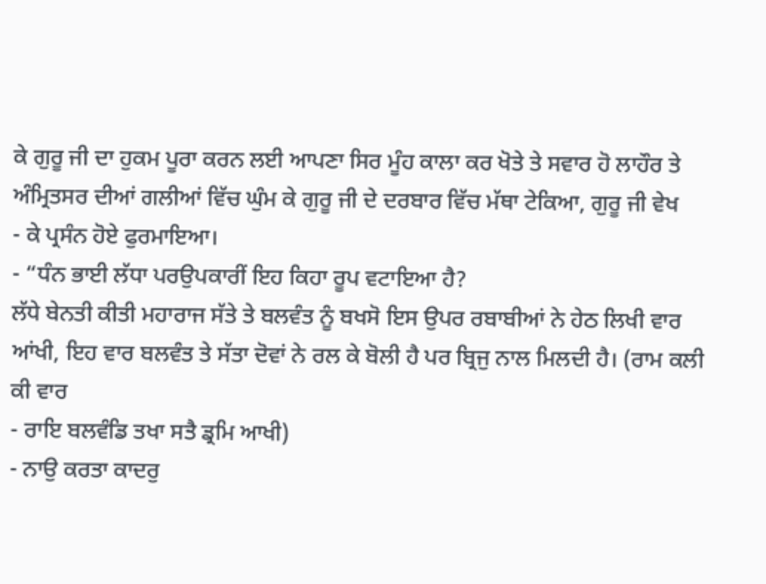ਕੇ ਗੁਰੂ ਜੀ ਦਾ ਹੁਕਮ ਪੂਰਾ ਕਰਨ ਲਈ ਆਪਣਾ ਸਿਰ ਮੂੰਹ ਕਾਲਾ ਕਰ ਖੋਤੇ ਤੇ ਸਵਾਰ ਹੋ ਲਾਹੌਰ ਤੇ ਅੰਮ੍ਰਿਤਸਰ ਦੀਆਂ ਗਲੀਆਂ ਵਿੱਚ ਘੁੰਮ ਕੇ ਗੁਰੂ ਜੀ ਦੇ ਦਰਬਾਰ ਵਿੱਚ ਮੱਥਾ ਟੇਕਿਆ, ਗੁਰੂ ਜੀ ਵੇਖ
- ਕੇ ਪ੍ਰਸੰਨ ਹੋਏ ਫੁਰਮਾਇਆ।
- “ਧੰਨ ਭਾਈ ਲੱਧਾ ਪਰਉਪਕਾਰੀਂ ਇਹ ਕਿਹਾ ਰੂਪ ਵਟਾਇਆ ਹੈ?
ਲੱਧੇ ਬੇਨਤੀ ਕੀਤੀ ਮਹਾਰਾਜ ਸੱਤੇ ਤੇ ਬਲਵੰਤ ਨੂੰ ਬਖਸੋ ਇਸ ਉਪਰ ਰਬਾਬੀਆਂ ਨੇ ਹੇਠ ਲਿਖੀ ਵਾਰ ਆਂਖੀ, ਇਹ ਵਾਰ ਬਲਵੰਤ ਤੇ ਸੱਤਾ ਦੋਵਾਂ ਨੇ ਰਲ ਕੇ ਬੋਲੀ ਹੈ ਪਰ ਬ੍ਰਿਜੁ ਨਾਲ ਮਿਲਦੀ ਹੈ। (ਰਾਮ ਕਲੀ ਕੀ ਵਾਰ
- ਰਾਇ ਬਲਵੰਡਿ ਤਖਾ ਸਤੈ ਡ੍ਰਮਿ ਆਖੀ)
- ਨਾਉ ਕਰਤਾ ਕਾਦਰੁ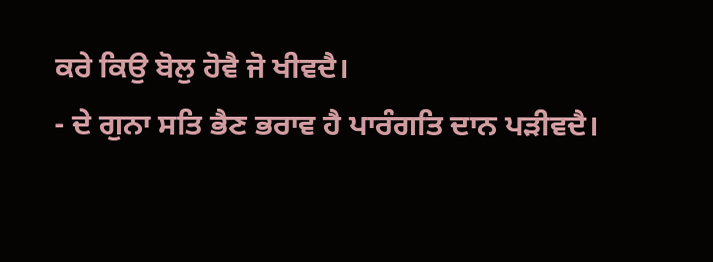ਕਰੇ ਕਿਉ ਬੋਲੁ ਹੋਵੈ ਜੋ ਖੀਵਦੈ।
- ਦੇ ਗੁਨਾ ਸਤਿ ਭੈਣ ਭਰਾਵ ਹੈ ਪਾਰੰਗਤਿ ਦਾਨ ਪੜੀਵਦੈ।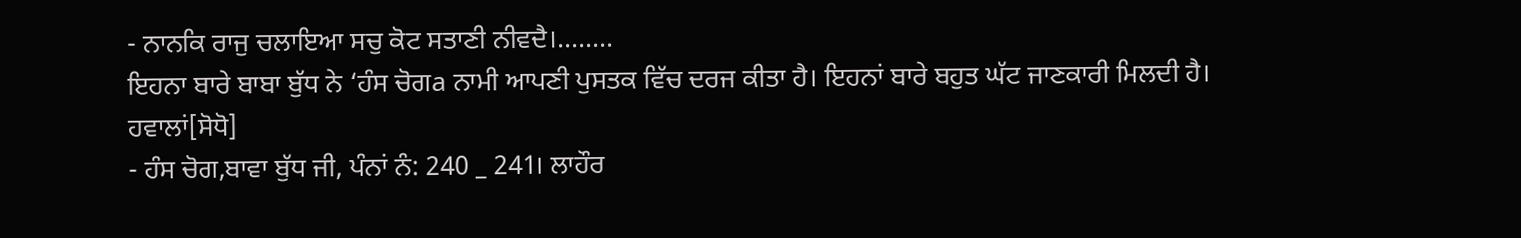- ਨਾਨਕਿ ਰਾਜੁ ਚਲਾਇਆ ਸਚੁ ਕੋਟ ਸਤਾਣੀ ਨੀਵਦੈ।........
ਇਹਨਾ ਬਾਰੇ ਬਾਬਾ ਬੁੱਧ ਨੇ ‘ਹੰਸ ਚੋਗa ਨਾਮੀ ਆਪਣੀ ਪੁਸਤਕ ਵਿੱਚ ਦਰਜ ਕੀਤਾ ਹੈ। ਇਹਨਾਂ ਬਾਰੇ ਬਹੁਤ ਘੱਟ ਜਾਣਕਾਰੀ ਮਿਲਦੀ ਹੈ।
ਹਵਾਲਾਂ[ਸੋਧੋ]
- ਹੰਸ ਚੋਗ,ਬਾਵਾ ਬੁੱਧ ਜੀ, ਪੰਨਾਂ ਨੰ: 240 _ 241। ਲਾਹੌਰ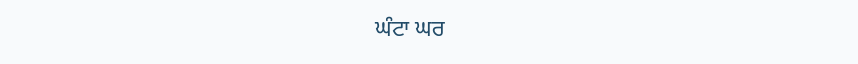ਘੰਟਾ ਘਰ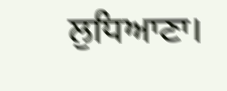ਲੁਧਿਆਣਾ।